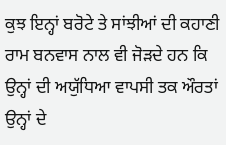ਕੁਝ ਇਨ੍ਹਾਂ ਬਰੋਟੇ ਤੇ ਸਾਂਝੀਆਂ ਦੀ ਕਹਾਣੀ ਰਾਮ ਬਨਵਾਸ ਨਾਲ ਵੀ ਜੋਡ਼ਦੇ ਹਨ ਕਿ ਉਨ੍ਹਾਂ ਦੀ ਅਯੁੱਧਿਆ ਵਾਪਸੀ ਤਕ ਔਰਤਾਂ ਉਨ੍ਹਾਂ ਦੇ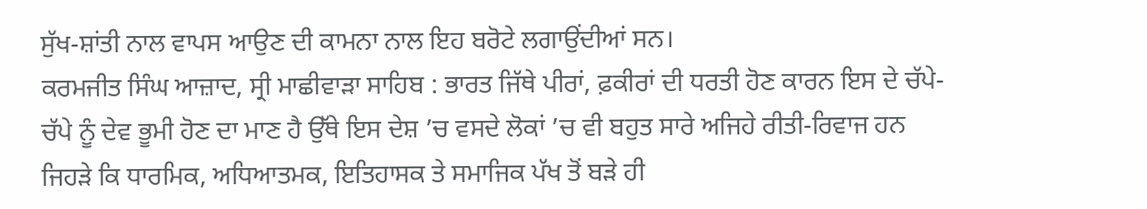ਸੁੱਖ-ਸ਼ਾਂਤੀ ਨਾਲ ਵਾਪਸ ਆਉਣ ਦੀ ਕਾਮਨਾ ਨਾਲ ਇਹ ਬਰੋਟੇ ਲਗਾਉਂਦੀਆਂ ਸਨ।
ਕਰਮਜੀਤ ਸਿੰਘ ਆਜ਼ਾਦ, ਸ੍ਰੀ ਮਾਛੀਵਾਡ਼ਾ ਸਾਹਿਬ : ਭਾਰਤ ਜਿੱਥੇ ਪੀਰਾਂ, ਫ਼ਕੀਰਾਂ ਦੀ ਧਰਤੀ ਹੋਣ ਕਾਰਨ ਇਸ ਦੇ ਚੱਪੇ-ਚੱਪੇ ਨੂੰ ਦੇਵ ਭੂਮੀ ਹੋਣ ਦਾ ਮਾਣ ਹੈ ਉੱਥੇ ਇਸ ਦੇਸ਼ ’ਚ ਵਸਦੇ ਲੋਕਾਂ ’ਚ ਵੀ ਬਹੁਤ ਸਾਰੇ ਅਜਿਹੇ ਰੀਤੀ-ਰਿਵਾਜ ਹਨ ਜਿਹੜੇ ਕਿ ਧਾਰਮਿਕ, ਅਧਿਆਤਮਕ, ਇਤਿਹਾਸਕ ਤੇ ਸਮਾਜਿਕ ਪੱਖ ਤੋਂ ਬਡ਼ੇ ਹੀ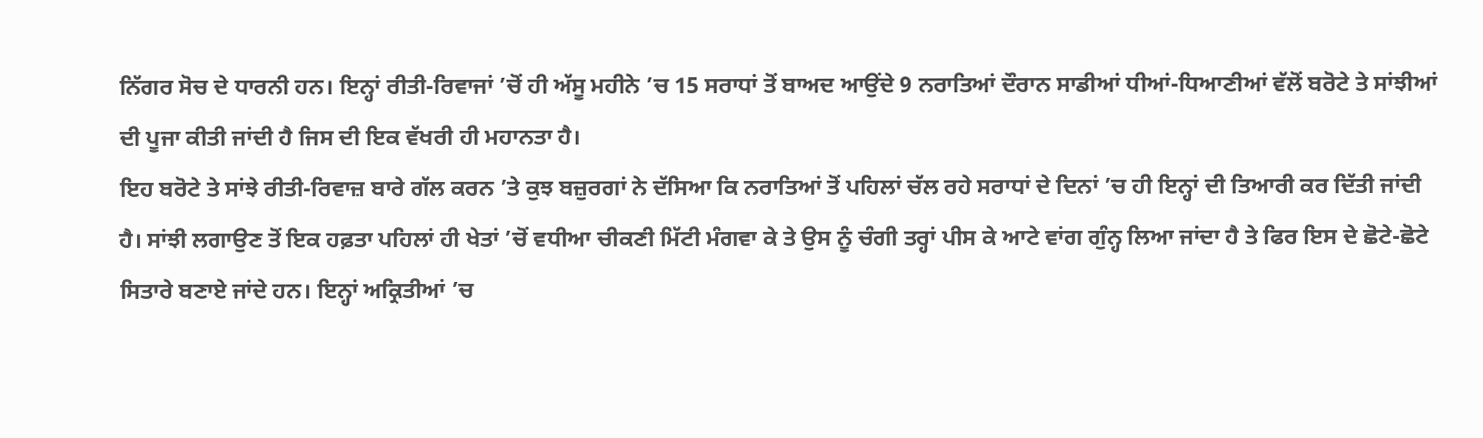ਨਿੱਗਰ ਸੋਚ ਦੇ ਧਾਰਨੀ ਹਨ। ਇਨ੍ਹਾਂ ਰੀਤੀ-ਰਿਵਾਜਾਂ ’ਚੋਂ ਹੀ ਅੱਸੂ ਮਹੀਨੇ ’ਚ 15 ਸਰਾਧਾਂ ਤੋਂ ਬਾਅਦ ਆਉਂਦੇ 9 ਨਰਾਤਿਆਂ ਦੌਰਾਨ ਸਾਡੀਆਂ ਧੀਆਂ-ਧਿਆਣੀਆਂ ਵੱਲੋਂ ਬਰੋਟੇ ਤੇ ਸਾਂਝੀਆਂ ਦੀ ਪੂਜਾ ਕੀਤੀ ਜਾਂਦੀ ਹੈ ਜਿਸ ਦੀ ਇਕ ਵੱਖਰੀ ਹੀ ਮਹਾਨਤਾ ਹੈ।
ਇਹ ਬਰੋਟੇ ਤੇ ਸਾਂਝੇ ਰੀਤੀ-ਰਿਵਾਜ਼ ਬਾਰੇ ਗੱਲ ਕਰਨ ’ਤੇ ਕੁਝ ਬਜ਼ੁਰਗਾਂ ਨੇ ਦੱਸਿਆ ਕਿ ਨਰਾਤਿਆਂ ਤੋਂ ਪਹਿਲਾਂ ਚੱਲ ਰਹੇ ਸਰਾਧਾਂ ਦੇ ਦਿਨਾਂ ’ਚ ਹੀ ਇਨ੍ਹਾਂ ਦੀ ਤਿਆਰੀ ਕਰ ਦਿੱਤੀ ਜਾਂਦੀ ਹੈ। ਸਾਂਝੀ ਲਗਾਉਣ ਤੋਂ ਇਕ ਹਫ਼ਤਾ ਪਹਿਲਾਂ ਹੀ ਖੇਤਾਂ ’ਚੋਂ ਵਧੀਆ ਚੀਕਣੀ ਮਿੱਟੀ ਮੰਗਵਾ ਕੇ ਤੇ ਉਸ ਨੂੰ ਚੰਗੀ ਤਰ੍ਹਾਂ ਪੀਸ ਕੇ ਆਟੇ ਵਾਂਗ ਗੁੰਨ੍ਹ ਲਿਆ ਜਾਂਦਾ ਹੈ ਤੇ ਫਿਰ ਇਸ ਦੇ ਛੋਟੇ-ਛੋਟੇ ਸਿਤਾਰੇ ਬਣਾਏ ਜਾਂਦੇ ਹਨ। ਇਨ੍ਹਾਂ ਅਕ੍ਰਿਤੀਆਂ ’ਚ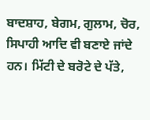ਬਾਦਸ਼ਾਹ, ਬੇਗਮ, ਗੁਲਾਮ, ਚੋਰ, ਸਿਪਾਹੀ ਆਦਿ ਵੀ ਬਣਾਏ ਜਾਂਦੇ ਹਨ। ਮਿੱਟੀ ਦੇ ਬਰੋਟੇ ਦੇ ਪੱਤੇ,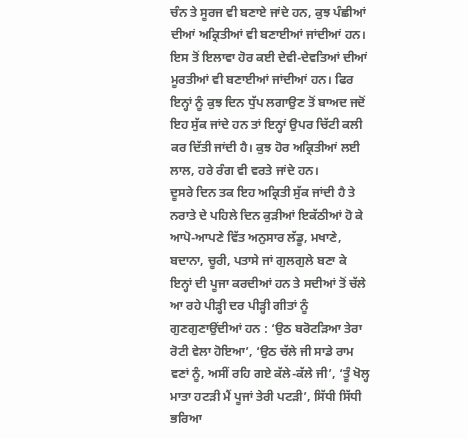ਚੰਨ ਤੇ ਸੂਰਜ ਵੀ ਬਣਾਏ ਜਾਂਦੇ ਹਨ, ਕੁਝ ਪੰਛੀਆਂ ਦੀਆਂ ਅਕ੍ਰਿਤੀਆਂ ਵੀ ਬਣਾਈਆਂ ਜਾਂਦੀਆਂ ਹਨ। ਇਸ ਤੋਂ ਇਲਾਵਾ ਹੋਰ ਕਈ ਦੇਵੀ-ਦੇਵਤਿਆਂ ਦੀਆਂ ਮੂਰਤੀਆਂ ਵੀ ਬਣਾਈਆਂ ਜਾਂਦੀਆਂ ਹਨ। ਫਿਰ ਇਨ੍ਹਾਂ ਨੂੰ ਕੁਝ ਦਿਨ ਧੁੱਪ ਲਗਾਉਣ ਤੋਂ ਬਾਅਦ ਜਦੋਂ ਇਹ ਸੁੱਕ ਜਾਂਦੇ ਹਨ ਤਾਂ ਇਨ੍ਹਾਂ ਉਪਰ ਚਿੱਟੀ ਕਲੀ ਕਰ ਦਿੱਤੀ ਜਾਂਦੀ ਹੈ। ਕੁਝ ਹੋਰ ਅਕ੍ਰਿਤੀਆਂ ਲਈ ਲਾਲ, ਹਰੇ ਰੰਗ ਵੀ ਵਰਤੇ ਜਾਂਦੇ ਹਨ।
ਦੂਸਰੇ ਦਿਨ ਤਕ ਇਹ ਅਕ੍ਰਿਤੀ ਸੁੱਕ ਜਾਂਦੀ ਹੈ ਤੇ ਨਰਾਤੇ ਦੇ ਪਹਿਲੇ ਦਿਨ ਕੁੜੀਆਂ ਇਕੱਠੀਆਂ ਹੋ ਕੇ ਆਪੋ-ਆਪਣੇ ਵਿੱਤ ਅਨੁਸਾਰ ਲੱਡੂ, ਮਖਾਣੇ, ਬਦਾਨਾ, ਚੂਰੀ, ਪਤਾਸੇ ਜਾਂ ਗੁਲਗੁਲੇ ਬਣਾ ਕੇ ਇਨ੍ਹਾਂ ਦੀ ਪੂਜਾ ਕਰਦੀਆਂ ਹਨ ਤੇ ਸਦੀਆਂ ਤੋਂ ਚੱਲੇ ਆ ਰਹੇ ਪੀਡ਼੍ਹੀ ਦਰ ਪੀਡ਼੍ਹੀ ਗੀਤਾਂ ਨੂੰ ਗੁਣਗੁਣਾਉਂਦੀਆਂ ਹਨ : ‘ਉਠ ਬਰੋਟਡ਼ਿਆ ਤੇਰਾ ਰੋਟੀ ਵੇਲਾ ਹੋਇਆ’, ‘ਉਠ ਚੱਲੇ ਜੀ ਸਾਡੇ ਰਾਮ ਵਣਾਂ ਨੂੰ, ਅਸੀਂ ਰਹਿ ਗਏ ਕੱਲੇ-ਕੱਲੇ ਜੀ’, ‘ਤੂੰ ਖੋਲ੍ਹ ਮਾਤਾ ਹਟਡ਼ੀ ਮੈਂ ਪੂਜਾਂ ਤੇਰੀ ਪਟਡ਼ੀ’, ਸਿੱਧੀ ਸਿੱਧੀ ਭਰਿਆ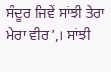ਸੰਦੂਰ ਜਿਵੇਂ ਸਾਂਝੀ ਤੇਰਾ ਮੇਰਾ ਵੀਰ’,। ਸਾਂਝੀ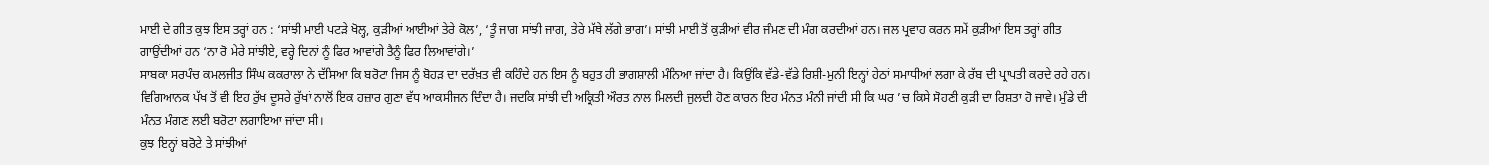ਮਾਈ ਦੇ ਗੀਤ ਕੁਝ ਇਸ ਤਰ੍ਹਾਂ ਹਨ : ‘ਸਾਂਝੀ ਮਾਈ ਪਟਡ਼ੇ ਖੋਲ੍ਹ, ਕੁਡ਼ੀਆਂ ਆਈਆਂ ਤੇਰੇ ਕੋਲ’, ‘ਤੂੰ ਜਾਗ ਸਾਂਝੀ ਜਾਗ, ਤੇਰੇ ਮੱਥੇ ਲੱਗੇ ਭਾਗ’। ਸਾਂਝੀ ਮਾਈ ਤੋਂ ਕੁਡ਼ੀਆਂ ਵੀਰ ਜੰਮਣ ਦੀ ਮੰਗ ਕਰਦੀਆਂ ਹਨ। ਜਲ ਪ੍ਰਵਾਹ ਕਰਨ ਸਮੇਂ ਕੁਡ਼ੀਆਂ ਇਸ ਤਰ੍ਹਾਂ ਗੀਤ ਗਾਉਂਦੀਆਂ ਹਨ ‘ਨਾ ਰੋ ਮੇਰੇ ਸਾਂਝੀਏ, ਵਰ੍ਹੇ ਦਿਨਾਂ ਨੂੰ ਫਿਰ ਆਵਾਂਗੇ ਤੈਨੂੰ ਫਿਰ ਲਿਆਵਾਂਗੇ।’
ਸਾਬਕਾ ਸਰਪੰਚ ਕਮਲਜੀਤ ਸਿੰਘ ਕਕਰਾਲਾ ਨੇ ਦੱਸਿਆ ਕਿ ਬਰੋਟਾ ਜਿਸ ਨੂੰ ਬੋਹਡ਼ ਦਾ ਦਰੱਖ਼ਤ ਵੀ ਕਹਿੰਦੇ ਹਨ ਇਸ ਨੂੰ ਬਹੁਤ ਹੀ ਭਾਗਸ਼ਾਲੀ ਮੰਨਿਆ ਜਾਂਦਾ ਹੈ। ਕਿਉਂਕਿ ਵੱਡੇ-ਵੱਡੇ ਰਿਸ਼ੀ-ਮੁਨੀ ਇਨ੍ਹਾਂ ਹੇਠਾਂ ਸਮਾਧੀਆਂ ਲਗਾ ਕੇ ਰੱਬ ਦੀ ਪ੍ਰਾਪਤੀ ਕਰਦੇ ਰਹੇ ਹਨ। ਵਿਗਿਆਨਕ ਪੱਖ ਤੋਂ ਵੀ ਇਹ ਰੁੱਖ ਦੂਸਰੇ ਰੁੱਖਾਂ ਨਾਲੋਂ ਇਕ ਹਜ਼ਾਰ ਗੁਣਾ ਵੱਧ ਆਕਸੀਜਨ ਦਿੰਦਾ ਹੈ। ਜਦਕਿ ਸਾਂਝੀ ਦੀ ਅਕ੍ਰਿਤੀ ਔਰਤ ਨਾਲ ਮਿਲਦੀ ਜੁਲਦੀ ਹੋਣ ਕਾਰਨ ਇਹ ਮੰਨਤ ਮੰਨੀ ਜਾਂਦੀ ਸੀ ਕਿ ਘਰ ’ਚ ਕਿਸੇ ਸੋਹਣੀ ਕੁਡ਼ੀ ਦਾ ਰਿਸ਼ਤਾ ਹੋ ਜਾਵੇ। ਮੁੰਡੇ ਦੀ ਮੰਨਤ ਮੰਗਣ ਲਈ ਬਰੋਟਾ ਲਗਾਇਆ ਜਾਂਦਾ ਸੀ।
ਕੁਝ ਇਨ੍ਹਾਂ ਬਰੋਟੇ ਤੇ ਸਾਂਝੀਆਂ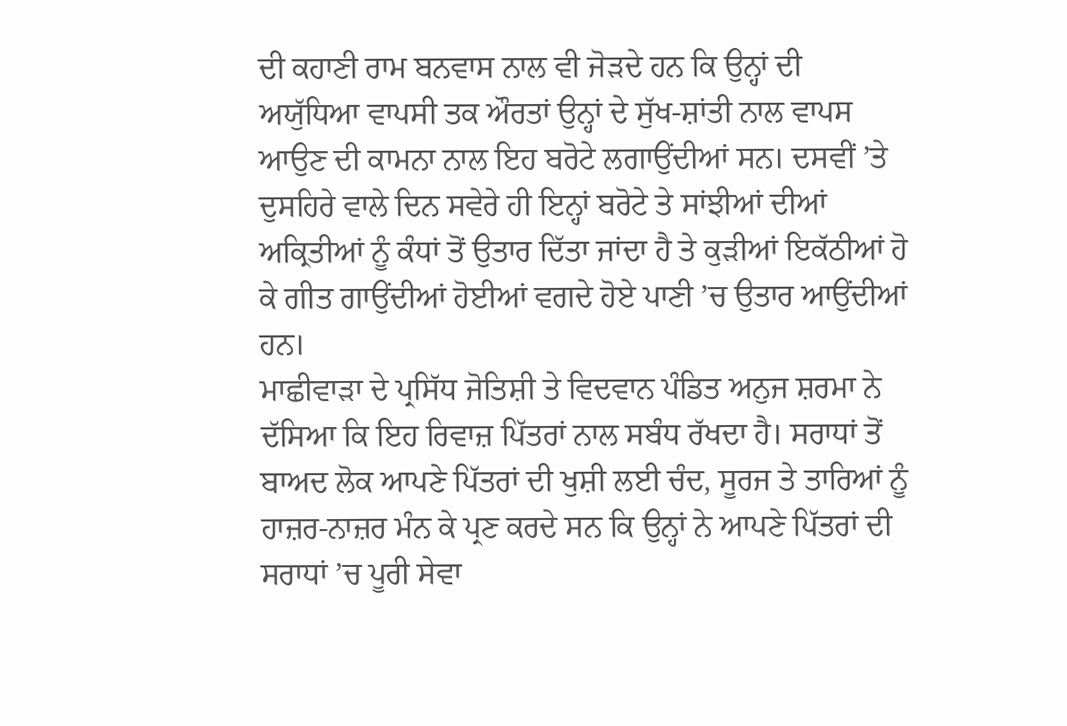ਦੀ ਕਹਾਣੀ ਰਾਮ ਬਨਵਾਸ ਨਾਲ ਵੀ ਜੋਡ਼ਦੇ ਹਨ ਕਿ ਉਨ੍ਹਾਂ ਦੀ ਅਯੁੱਧਿਆ ਵਾਪਸੀ ਤਕ ਔਰਤਾਂ ਉਨ੍ਹਾਂ ਦੇ ਸੁੱਖ-ਸ਼ਾਂਤੀ ਨਾਲ ਵਾਪਸ ਆਉਣ ਦੀ ਕਾਮਨਾ ਨਾਲ ਇਹ ਬਰੋਟੇ ਲਗਾਉਂਦੀਆਂ ਸਨ। ਦਸਵੀਂ ’ਤੇ ਦੁਸਹਿਰੇ ਵਾਲੇ ਦਿਨ ਸਵੇਰੇ ਹੀ ਇਨ੍ਹਾਂ ਬਰੋਟੇ ਤੇ ਸਾਂਝੀਆਂ ਦੀਆਂ ਅਕ੍ਰਿਤੀਆਂ ਨੂੰ ਕੰਧਾਂ ਤੋਂ ਉਤਾਰ ਦਿੱਤਾ ਜਾਂਦਾ ਹੈ ਤੇ ਕੁਡ਼ੀਆਂ ਇਕੱਠੀਆਂ ਹੋ ਕੇ ਗੀਤ ਗਾਉਂਦੀਆਂ ਹੋਈਆਂ ਵਗਦੇ ਹੋਏ ਪਾਣੀ ’ਚ ਉਤਾਰ ਆਉਂਦੀਆਂ ਹਨ।
ਮਾਛੀਵਾਡ਼ਾ ਦੇ ਪ੍ਰਸਿੱਧ ਜੋਤਿਸ਼ੀ ਤੇ ਵਿਦਵਾਨ ਪੰਡਿਤ ਅਨੁਜ ਸ਼ਰਮਾ ਨੇ ਦੱਸਿਆ ਕਿ ਇਹ ਰਿਵਾਜ਼ ਪਿੱਤਰਾਂ ਨਾਲ ਸਬੰਧ ਰੱਖਦਾ ਹੈ। ਸਰਾਧਾਂ ਤੋਂ ਬਾਅਦ ਲੋਕ ਆਪਣੇ ਪਿੱਤਰਾਂ ਦੀ ਖੁਸ਼ੀ ਲਈ ਚੰਦ, ਸੂਰਜ ਤੇ ਤਾਰਿਆਂ ਨੂੰ ਹਾਜ਼ਰ-ਨਾਜ਼ਰ ਮੰਨ ਕੇ ਪ੍ਰਣ ਕਰਦੇ ਸਨ ਕਿ ਉਨ੍ਹਾਂ ਨੇ ਆਪਣੇ ਪਿੱਤਰਾਂ ਦੀ ਸਰਾਧਾਂ ’ਚ ਪੂਰੀ ਸੇਵਾ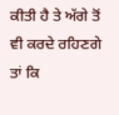ਕੀਤੀ ਹੈ ਤੇ ਅੱਗੇ ਤੋਂ ਵੀ ਕਰਦੇ ਰਹਿਣਗੇ ਤਾਂ ਕਿ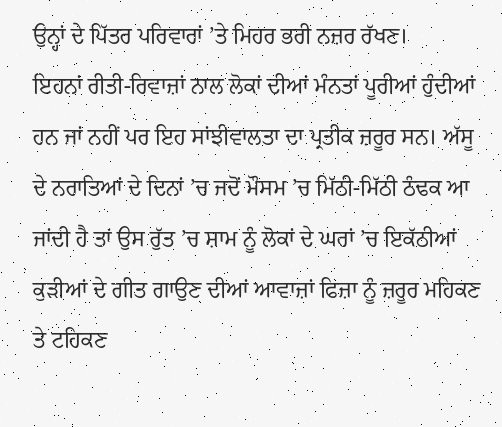ਉਨ੍ਹਾਂ ਦੇ ਪਿੱਤਰ ਪਰਿਵਾਰਾਂ ’ਤੇ ਮਿਹਰ ਭਰੀ ਨਜ਼ਰ ਰੱਖਣ।
ਇਹਨਾਂ ਰੀਤੀ-ਰਿਵਾਜ਼ਾਂ ਨਾਲ ਲੋਕਾਂ ਦੀਆਂ ਮੰਨਤਾਂ ਪੂਰੀਆਂ ਹੁੰਦੀਆਂ ਹਨ ਜਾਂ ਨਹੀਂ ਪਰ ਇਹ ਸਾਂਝੀਵਾਲਤਾ ਦਾ ਪ੍ਰਤੀਕ ਜ਼ਰੂਰ ਸਨ। ਅੱਸੂ ਦੇ ਨਰਾਤਿਆਂ ਦੇ ਦਿਨਾਂ ’ਚ ਜਦੋਂ ਮੌਸਮ ’ਚ ਮਿੱਠੀ-ਮਿੱਠੀ ਠੰਢਕ ਆ ਜਾਂਦੀ ਹੈ ਤਾਂ ਉਸ ਰੁੱਤ ’ਚ ਸ਼ਾਮ ਨੂੰ ਲੋਕਾਂ ਦੇ ਘਰਾਂ ’ਚ ਇਕੱਠੀਆਂ ਕੁਡ਼ੀਆਂ ਦੇ ਗੀਤ ਗਾਉਣ ਦੀਆਂ ਆਵਾਜ਼ਾਂ ਫਿਜ਼ਾ ਨੂੰ ਜ਼ਰੂਰ ਮਹਿਕਣ ਤੇ ਟਹਿਕਣ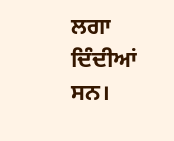ਲਗਾ ਦਿੰਦੀਆਂ ਸਨ।